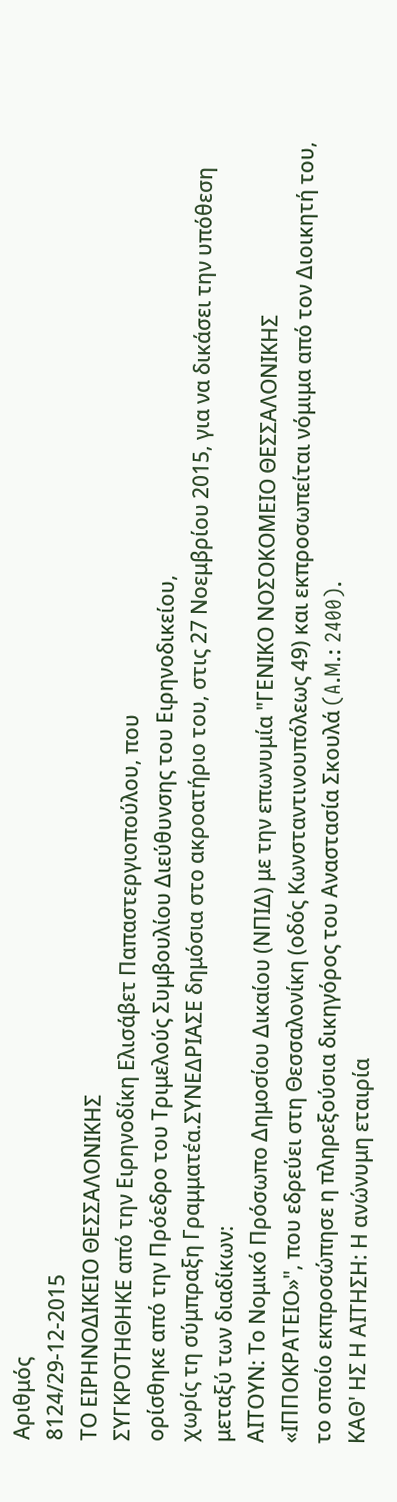Αριθμός
8124/29-12-2015
ΤΟ ΕΙΡΗΝΟΔΙΚΕΙΟ ΘΕΣΣΑΛΟΝΙΚΗΣ
ΣΥΓΚΡΟΤΗΘΗΚΕ από την Ειρηνοδίκη Ελισάβετ Παπαστεργιοπούλου, που
ορίσθηκε από την Πρόεδρο του Τριμελούς Συμβουλίου Διεύθυνσης του Ειρηνοδικείου,
χωρίς τη σύμπραξη Γραμματέα.ΣΥΝΕΔΡΙΑΣΕ δημόσια στο ακροατήριο του, στις 27 Νοεμβρίου 2015, για να δικάσει την υπόθεση μεταξύ των διαδίκων:
ΑΙΤΟΥΝ: Το Νομικό Πρόσωπο Δημοσίου Δικαίου (ΝΠΙΔ) με την επωνυμία "ΓΕΝΙΚΟ ΝΟΣΟΚΟΜΕΙΟ ΘΕΣΣΑΛΟΝΙΚΗΣ «ΙΠΠΟΚΡΑΤΕΙΟ»", που εδρεύει στη Θεσσαλονίκη (οδός Κωνσταντινουπόλεως 49) και εκπροσωπείται νόμιμα από τον Διοικητή του, το οποίο εκπροσώπησε η πληρεξούσια δικηγόρος του Αναστασία Σκουλά (A.M.: 2400).
ΚΑΘ' ΗΣ Η ΑΙΤΗΣΗ: Η ανώνυμη εταιρία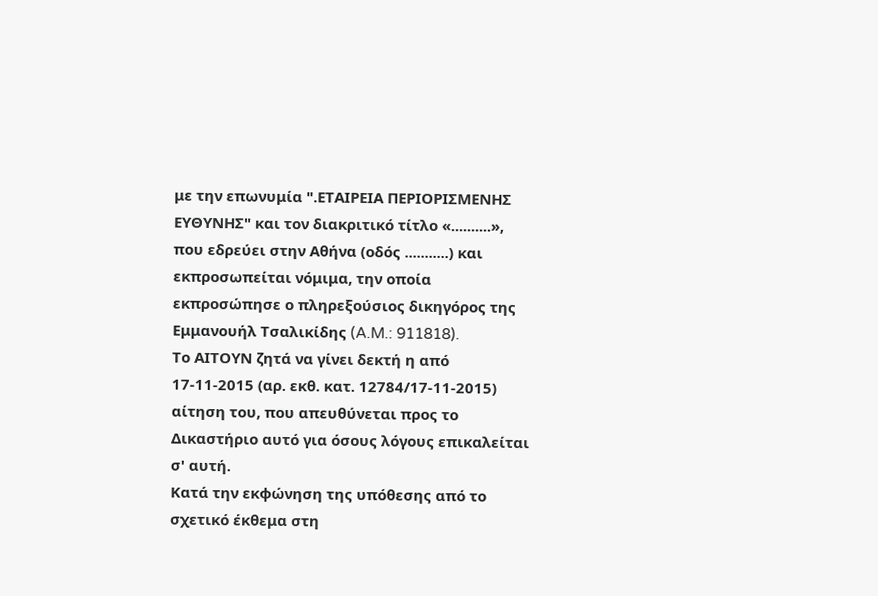με την επωνυμία ".ΕΤΑΙΡΕΙΑ ΠΕΡΙΟΡΙΣΜΕΝΗΣ ΕΥΘΥΝΗΣ" και τον διακριτικό τίτλο «..........», που εδρεύει στην Αθήνα (οδός ...........) και εκπροσωπείται νόμιμα, την οποία εκπροσώπησε ο πληρεξούσιος δικηγόρος της Εμμανουήλ Τσαλικίδης (A.M.: 911818).
Το ΑΙΤΟΥΝ ζητά να γίνει δεκτή η από 17-11-2015 (αρ. εκθ. κατ. 12784/17-11-2015) αίτηση του, που απευθύνεται προς το Δικαστήριο αυτό για όσους λόγους επικαλείται σ' αυτή.
Κατά την εκφώνηση της υπόθεσης από το σχετικό έκθεμα στη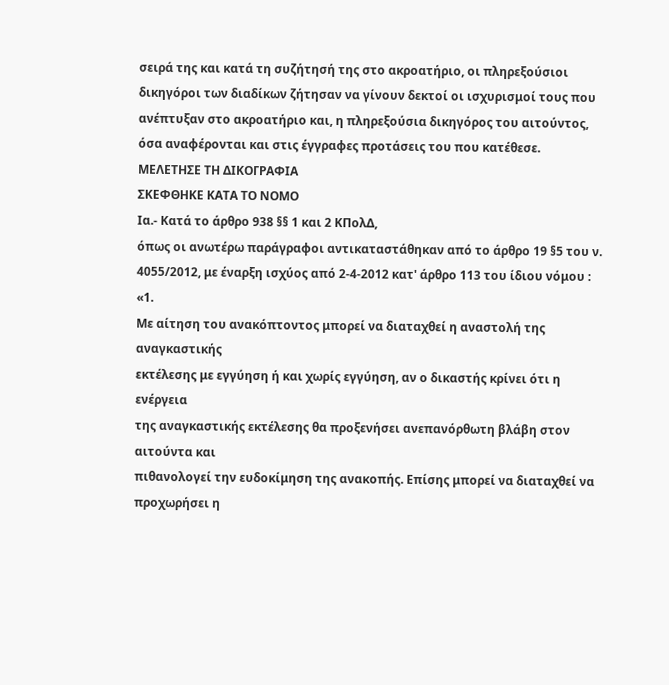σειρά της και κατά τη συζήτησή της στο ακροατήριο, οι πληρεξούσιοι δικηγόροι των διαδίκων ζήτησαν να γίνουν δεκτοί οι ισχυρισμοί τους που ανέπτυξαν στο ακροατήριο και, η πληρεξούσια δικηγόρος του αιτούντος, όσα αναφέρονται και στις έγγραφες προτάσεις του που κατέθεσε.
ΜΕΛΕΤΗΣΕ ΤΗ ΔΙΚΟΓΡΑΦΙΑ
ΣΚΕΦΘΗΚΕ ΚΑΤΑ ΤΟ ΝΟΜΟ
Ια.- Κατά το άρθρο 938 §§ 1 και 2 ΚΠολΔ,
όπως οι ανωτέρω παράγραφοι αντικαταστάθηκαν από το άρθρο 19 §5 του ν.
4055/2012, με έναρξη ισχύος από 2-4-2012 κατ' άρθρο 113 του ίδιου νόμου : «1.
Με αίτηση του ανακόπτοντος μπορεί να διαταχθεί η αναστολή της αναγκαστικής
εκτέλεσης με εγγύηση ή και χωρίς εγγύηση, αν ο δικαστής κρίνει ότι η ενέργεια
της αναγκαστικής εκτέλεσης θα προξενήσει ανεπανόρθωτη βλάβη στον αιτούντα και
πιθανολογεί την ευδοκίμηση της ανακοπής. Επίσης μπορεί να διαταχθεί να
προχωρήσει η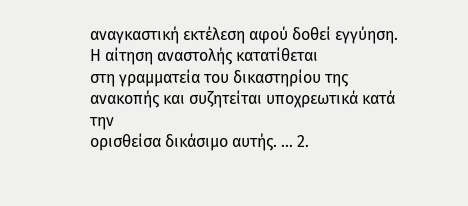αναγκαστική εκτέλεση αφού δοθεί εγγύηση. Η αίτηση αναστολής κατατίθεται
στη γραμματεία του δικαστηρίου της ανακοπής και συζητείται υποχρεωτικά κατά την
ορισθείσα δικάσιμο αυτής. ... 2.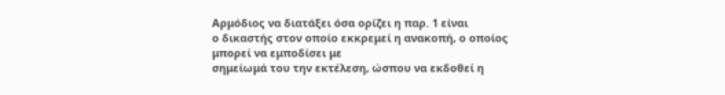Αρμόδιος να διατάξει όσα ορίζει η παρ. 1 είναι
ο δικαστής στον οποίο εκκρεμεί η ανακοπή, ο οποίος μπορεί να εμποδίσει με
σημείωμά του την εκτέλεση, ώσπου να εκδοθεί η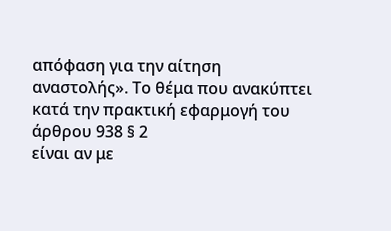απόφαση για την αίτηση
αναστολής». Το θέμα που ανακύπτει κατά την πρακτική εφαρμογή του άρθρου 938 § 2
είναι αν με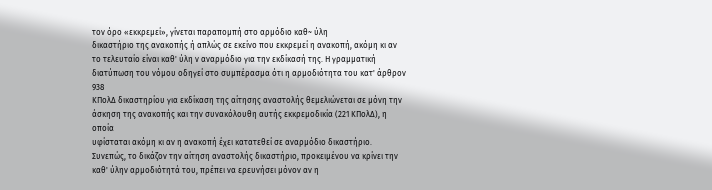τον όρο «εκκρεμεί», γίνεται παραπομπή στο αρμόδιο καθ~ ύλη
δικαστήριο της ανακοπής ή απλώς σε εκείνο που εκκρεμεί η ανακοπή, ακόμη κι αν
το τελευταίο είναι καθ' ύλη ν αναρμόδιο για την εκδίκασή της. Η γραμματική
διατύπωση του νόμου οδηγεί στο συμπέρασμα ότι η αρμοδιότητα του κατ' άρθρον 938
ΚΠολΔ δικαστηρίου για εκδίκαση της αίτησης αναστολής θεμελιώνεται σε μόνη την
άσκηση της ανακοπής και την συνακόλουθη αυτής εκκρεμοδικία (221 ΚΠολΔ), η οποία
υφίσταται ακόμη κι αν η ανακοπή έχει κατατεθεί σε αναρμόδιο δικαστήριο.
Συνεπώς, το δικάζον την αίτηση αναστολής δικαστήριο, προκειμένου να κρίνει την
καθ' ύλην αρμοδιότητά του, πρέπει να ερευνήσει μόνον αν η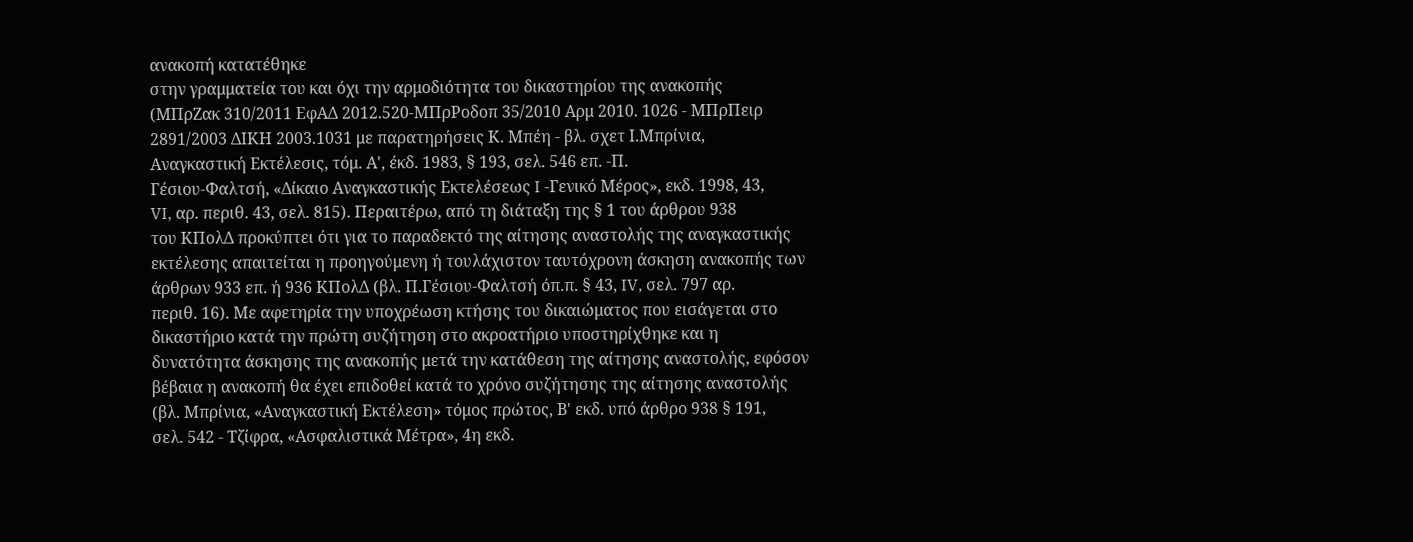ανακοπή κατατέθηκε
στην γραμματεία του και όχι την αρμοδιότητα του δικαστηρίου της ανακοπής
(ΜΠρΖακ 310/2011 ΕφΑΔ 2012.520-ΜΠρΡοδοπ 35/2010 Αρμ 2010. 1026 - ΜΠρΠειρ
2891/2003 ΔΙΚΗ 2003.1031 με παρατηρήσεις Κ. Μπέη - βλ. σχετ Ι.Μπρίνια,
Αναγκαστική Εκτέλεσις, τόμ. Α', έκδ. 1983, § 193, σελ. 546 επ. -Π.
Γέσιου-Φαλτσή, «Δίκαιο Αναγκαστικής Εκτελέσεως I -Γενικό Μέρος», εκδ. 1998, 43,
VI, αρ. περιθ. 43, σελ. 815). Περαιτέρω, από τη διάταξη της § 1 του άρθρου 938
του ΚΠολΔ προκύπτει ότι για το παραδεκτό της αίτησης αναστολής της αναγκαστικής
εκτέλεσης απαιτείται η προηγούμενη ή τουλάχιστον ταυτόχρονη άσκηση ανακοπής των
άρθρων 933 επ. ή 936 ΚΠολΔ (βλ. Π.Γέσιου-Φαλτσή όπ.π. § 43, IV, σελ. 797 αρ.
περιθ. 16). Με αφετηρία την υποχρέωση κτήσης του δικαιώματος που εισάγεται στο
δικαστήριο κατά την πρώτη συζήτηση στο ακροατήριο υποστηρίχθηκε και η
δυνατότητα άσκησης της ανακοπής μετά την κατάθεση της αίτησης αναστολής, εφόσον
βέβαια η ανακοπή θα έχει επιδοθεί κατά το χρόνο συζήτησης της αίτησης αναστολής
(βλ. Μπρίνια, «Αναγκαστική Εκτέλεση» τόμος πρώτος, Β' εκδ. υπό άρθρο 938 § 191,
σελ. 542 - Τζίφρα, «Ασφαλιστικά Μέτρα», 4η εκδ.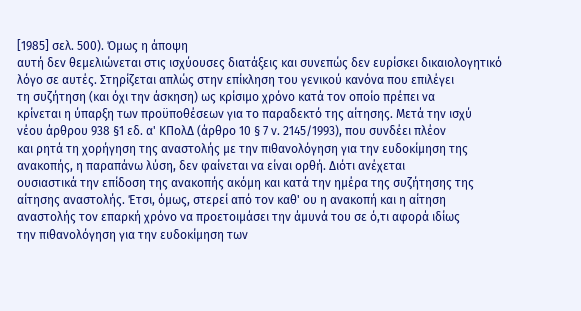[1985] σελ. 500). Όμως η άποψη
αυτή δεν θεμελιώνεται στις ισχύουσες διατάξεις και συνεπώς δεν ευρίσκει δικαιολογητικό
λόγο σε αυτές. Στηρίζεται απλώς στην επίκληση του γενικού κανόνα που επιλέγει
τη συζήτηση (και όχι την άσκηση) ως κρίσιμο χρόνο κατά τον οποίο πρέπει να
κρίνεται η ύπαρξη των προϋποθέσεων για το παραδεκτό της αίτησης. Μετά την ισχύ
νέου άρθρου 938 §1 εδ. α' ΚΠολΔ (άρθρο 10 § 7 ν. 2145/1993), που συνδέει πλέον
και ρητά τη χορήγηση της αναστολής με την πιθανολόγηση για την ευδοκίμηση της
ανακοπής, η παραπάνω λύση, δεν φαίνεται να είναι ορθή. Διότι ανέχεται
ουσιαστικά την επίδοση της ανακοπής ακόμη και κατά την ημέρα της συζήτησης της
αίτησης αναστολής. Έτσι, όμως, στερεί από τον καθ' ου η ανακοπή και η αίτηση
αναστολής τον επαρκή χρόνο να προετοιμάσει την άμυνά του σε ό,τι αφορά ιδίως
την πιθανολόγηση για την ευδοκίμηση των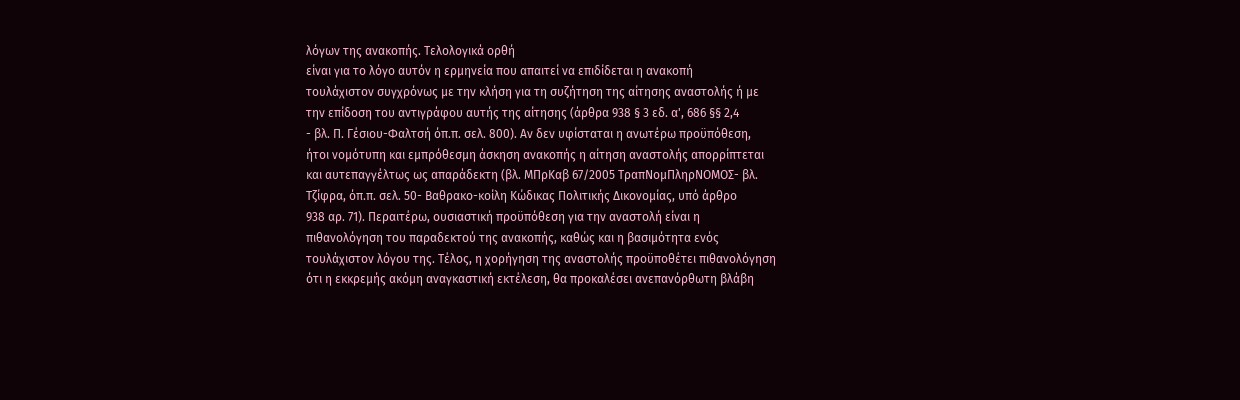λόγων της ανακοπής. Τελολογικά ορθή
είναι για το λόγο αυτόν η ερμηνεία που απαιτεί να επιδίδεται η ανακοπή
τουλάχιστον συγχρόνως με την κλήση για τη συζήτηση της αίτησης αναστολής ή με
την επίδοση του αντιγράφου αυτής της αίτησης (άρθρα 938 § 3 εδ. α', 686 §§ 2,4
- βλ. Π. Γέσιου-Φαλτσή όπ.π. σελ. 800). Αν δεν υφίσταται η ανωτέρω προϋπόθεση,
ήτοι νομότυπη και εμπρόθεσμη άσκηση ανακοπής η αίτηση αναστολής απορρίπτεται
και αυτεπαγγέλτως ως απαράδεκτη (βλ. ΜΠρΚαβ 67/2005 ΤραπΝομΠληρΝΟΜΟΣ- βλ.
Τζίφρα, όπ.π. σελ. 50- Βαθρακο-κοίλη Κώδικας Πολιτικής Δικονομίας, υπό άρθρο
938 αρ. 71). Περαιτέρω, ουσιαστική προϋπόθεση για την αναστολή είναι η
πιθανολόγηση του παραδεκτού της ανακοπής, καθώς και η βασιμότητα ενός
τουλάχιστον λόγου της. Τέλος, η χορήγηση της αναστολής προϋποθέτει πιθανολόγηση
ότι η εκκρεμής ακόμη αναγκαστική εκτέλεση, θα προκαλέσει ανεπανόρθωτη βλάβη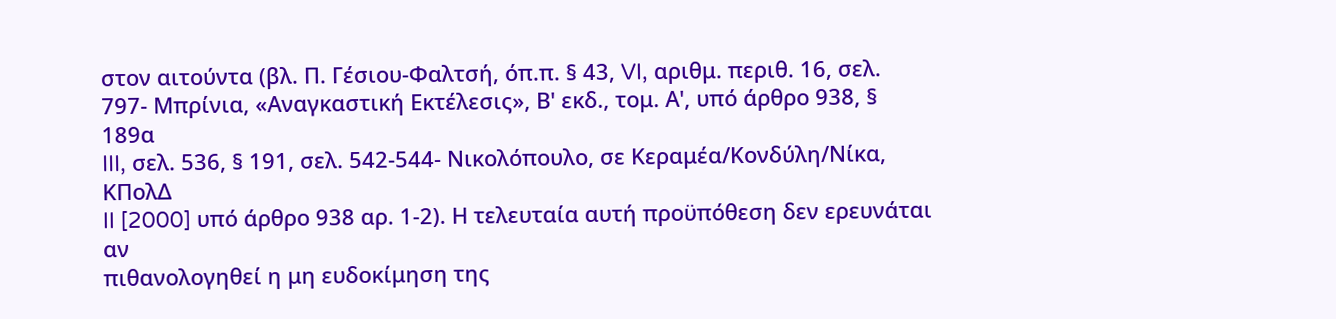στον αιτούντα (βλ. Π. Γέσιου-Φαλτσή, όπ.π. § 43, VI, αριθμ. περιθ. 16, σελ.
797- Μπρίνια, «Αναγκαστική Εκτέλεσις», Β' εκδ., τομ. Α', υπό άρθρο 938, § 189α
III, σελ. 536, § 191, σελ. 542-544- Νικολόπουλο, σε Κεραμέα/Κονδύλη/Νίκα, ΚΠολΔ
II [2000] υπό άρθρο 938 αρ. 1-2). Η τελευταία αυτή προϋπόθεση δεν ερευνάται αν
πιθανολογηθεί η μη ευδοκίμηση της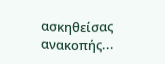ασκηθείσας ανακοπής...